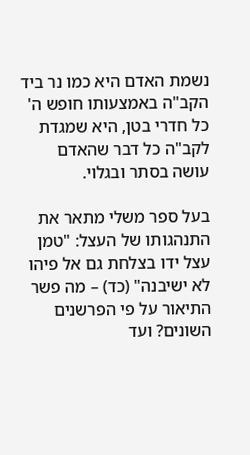נשמת האדם היא כמו נר ביד הקב"ה באמצעותו חופש ה' כל חדרי בטן, היא שמגדת לקב"ה כל דבר שהאדם עושה בסתר ובגלוי.

בעל ספר משלי מתאר את התנהגותו של העצל: "טמן עצל ידו בצלחת גם אל פיהו לא ישיבנה" (כד) – מה פשר התיאור על פי הפרשנים השונים? ועד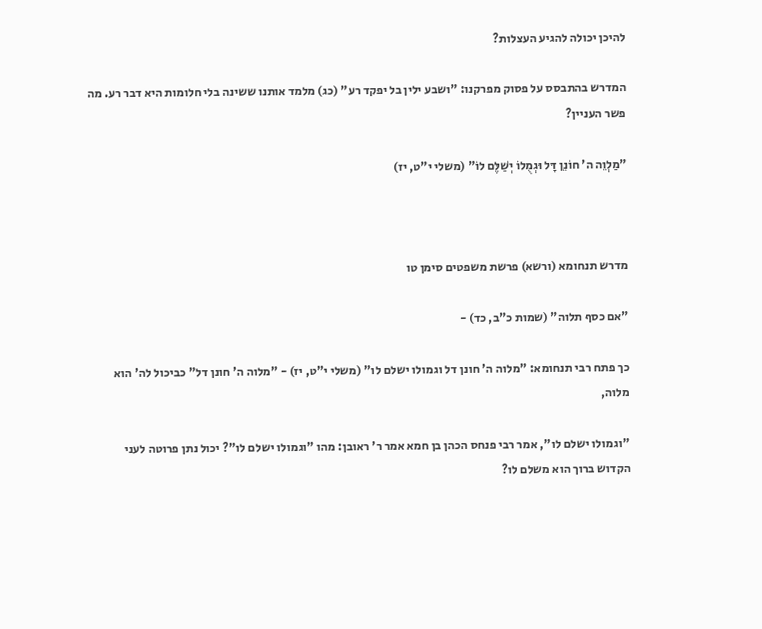להיכן יכולה להגיע העצלות?

המדרש בהתבסס על פסוק מפרקנו: "ושבע ילין בל יפקד רע" (כג) מלמד אותנו ששינה בלי חלומות היא דבר רע. מה פשר העניין?

"מַלְוֵה ה' חוֹנֵן דָּל וּגְמֻלוֹ יְשַׁלֶּם לוֹ" (משלי י"ט, יז)



מדרש תנחומא (ורשא) פרשת משפטים סימן טו

"אם כסף תלוה" (שמות כ"ב, כד) -

כך פתח רבי תנחומא: "מלוה ה' חונן דל וגמולו ישלם לו" (משלי י"ט, יז) - "מלוה ה' חונן דל" כביכול לה' הוא מלוה,

"וגמולו ישלם לו", אמר רבי פנחס הכהן בן חמא אמר ר' ראובן: מהו "וגמולו ישלם לו"? יכול נתן פרוטה לעני הקדוש ברוך הוא משלם לו?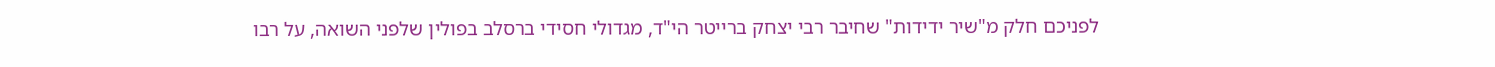לפניכם חלק מ"שיר ידידות" שחיבר רבי יצחק ברייטר הי"ד, מגדולי חסידי ברסלב בפולין שלפני השואה, על רבו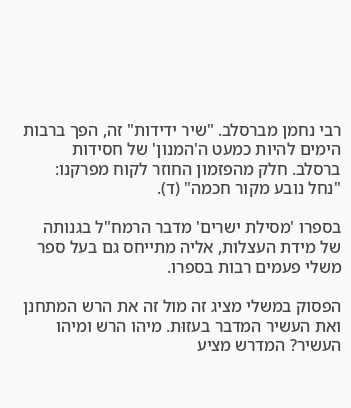רבי נחמן מברסלב. "שיר ידידות" זה, הפך ברבות הימים להיות כמעט ה'המנון' של חסידות ברסלב. חלק מהפזמון החוזר לקוח מפרקנו: "נחל נובע מקור חכמה" (ד).

בספרו 'מסילת ישרים' מדבר הרמח"ל בגנותה של מידת העצלות, אליה מתייחס גם בעל ספר משלי פעמים רבות בספרו.

הפסוק במשלי מציג זה מול זה את הרש המתחנן ואת העשיר המדבר בעזוּת. מיהו הרש ומיהו העשיר? המדרש מציע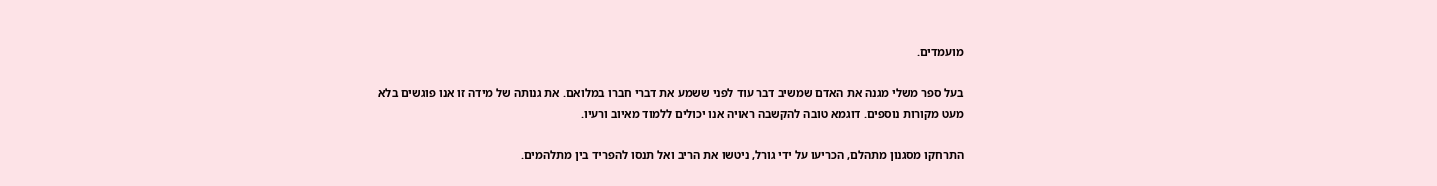מועמדים.

בעל ספר משלי מגנה את האדם שמשיב דבר עוד לפני ששמע את דברי חברו במלואם. את גנותה של מידה זו אנו פוגשים בלא מעט מקורות נוספים. דוגמא טובה להקשבה ראויה אנו יכולים ללמוד מאיוב ורעיו.

התרחקו מסגנון מתהלם, הכריעו על ידי גורל, ניטשו את הריב ואל תנסו להפריד בין מתלהמים.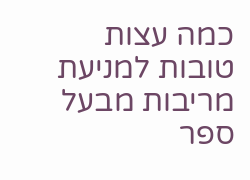כמה עצות טובות למניעת מריבות מבעל ספר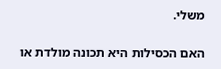משלי.

האם הכסילות היא תכונה מולדת או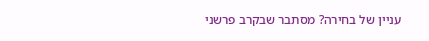עניין של בחירה? מסתבר שבקרב פרשני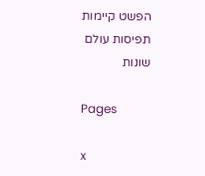הפשט קיימות תפיסות עולם שונות

Pages

x